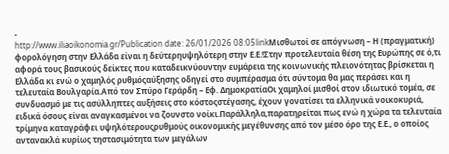-
http://www.iliaoikonomia.gr/Publication date: 26/01/2026 08:05linkΜισθωτοί σε απόγνωση – Η (πραγματική) φορολόγηση στην Ελλάδα είναι η δεύτερηυψηλότερη στην Ε.Ε.!Στην προτελευταία θέση της Ευρώπης σε ό,τι αφορά τους βασικούς δείκτες που καταδεικνύουντην ευμάρεια της κοινωνικής πλειονότητας βρίσκεται η Ελλάδα κι ενώ ο χαμηλός ρυθμόςαύξησης οδηγεί στο συμπέρασμα ότι σύντομα θα μας περάσει και η τελευταία Βουλγαρία.Από τον Σπύρο Γεράρδη – Εφ. ΔημοκρατίαΟι χαμηλοί μισθοί στον ιδιωτικό τομέα, σε συνδυασμό με τις ασύλληπτες αυξήσεις στο κόστοςστέγασης, έχουν γονατίσει τα ελληνικά νοικοκυριά, ειδικά όσους είναι αναγκασμένοι να ζουνστο νοίκι.Παράλληλα,παρατηρείται πως ενώ η χώρα τα τελευταία τρίμηνα καταγράφει υψηλότερουςρυθμούς οικονομικής μεγέθυνσης από τον μέσο όρο της Ε.Ε., ο οποίος αντανακλά κυρίως τηστασιμότητα των μεγάλων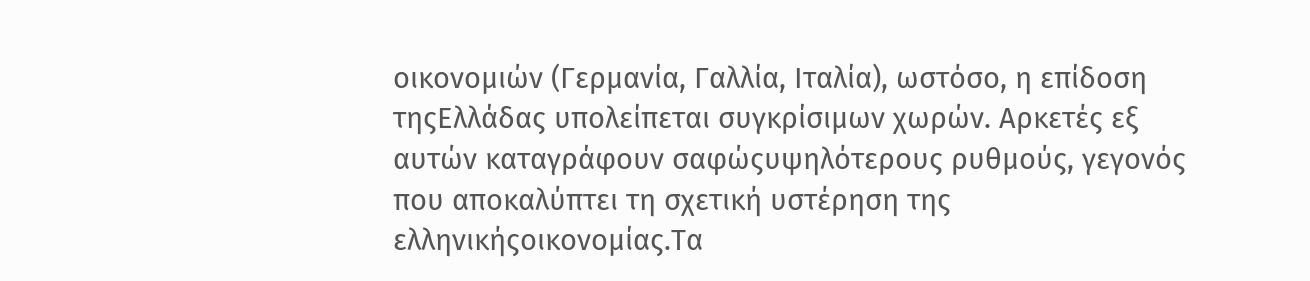οικονομιών (Γερμανία, Γαλλία, Ιταλία), ωστόσο, η επίδοση τηςΕλλάδας υπολείπεται συγκρίσιμων χωρών. Αρκετές εξ αυτών καταγράφουν σαφώςυψηλότερους ρυθμούς, γεγονός που αποκαλύπτει τη σχετική υστέρηση της ελληνικήςοικονομίας.Τα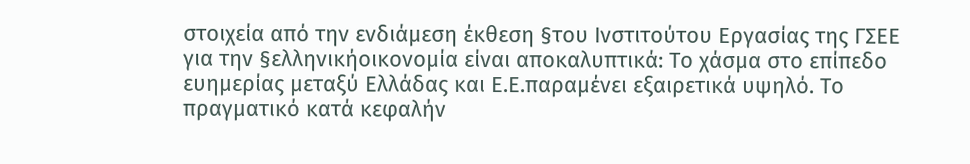στοιχεία από την ενδιάμεση έκθεση §του Ινστιτούτου Εργασίας της ΓΣΕΕ για την §ελληνικήοικονομία είναι αποκαλυπτικά: Το χάσμα στο επίπεδο ευημερίας μεταξύ Ελλάδας και Ε.Ε.παραμένει εξαιρετικά υψηλό. Το πραγματικό κατά κεφαλήν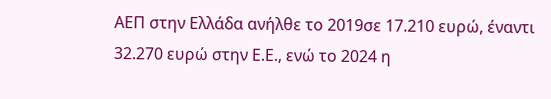ΑΕΠ στην Ελλάδα ανήλθε το 2019σε 17.210 ευρώ, έναντι 32.270 ευρώ στην Ε.Ε., ενώ το 2024 η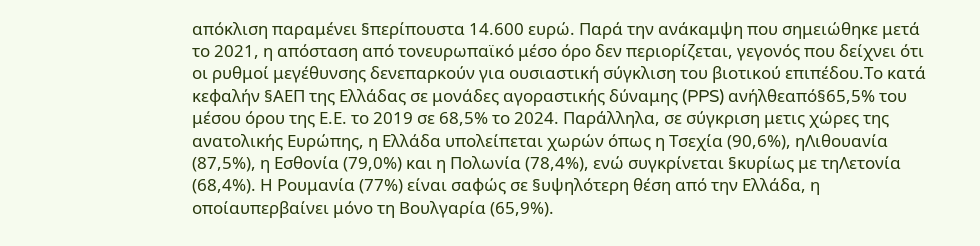απόκλιση παραμένει §περίπουστα 14.600 ευρώ. Παρά την ανάκαμψη που σημειώθηκε μετά το 2021, η απόσταση από τονευρωπαϊκό μέσο όρο δεν περιορίζεται, γεγονός που δείχνει ότι οι ρυθμοί μεγέθυνσης δενεπαρκούν για ουσιαστική σύγκλιση του βιοτικού επιπέδου.Το κατά κεφαλήν §ΑΕΠ της Ελλάδας σε μονάδες αγοραστικής δύναμης (PPS) ανήλθεαπό§65,5% του μέσου όρου της Ε.Ε. το 2019 σε 68,5% το 2024. Παράλληλα, σε σύγκριση μετις χώρες της ανατολικής Ευρώπης, η Ελλάδα υπολείπεται χωρών όπως η Τσεχία (90,6%), ηΛιθουανία (87,5%), η Εσθονία (79,0%) και η Πολωνία (78,4%), ενώ συγκρίνεται §κυρίως με τηΛετονία (68,4%). Η Ρουμανία (77%) είναι σαφώς σε §υψηλότερη θέση από την Ελλάδα, η οποίαυπερβαίνει μόνο τη Βουλγαρία (65,9%).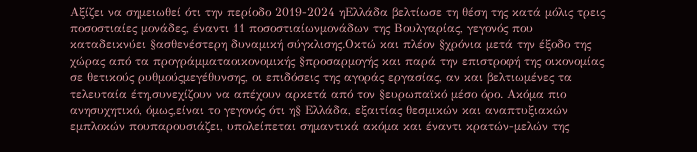Αξίζει να σημειωθεί ότι την περίοδο 2019-2024 ηΕλλάδα βελτίωσε τη θέση της κατά μόλις τρεις ποσοστιαίες μονάδες, έναντι 11 ποσοστιαίωνμονάδων της Βουλγαρίας, γεγονός που καταδεικνύει §ασθενέστερη δυναμική σύγκλισης.Οκτώ και πλέον §χρόνια μετά την έξοδο της χώρας από τα προγράμματαοικονομικής §προσαρμογής και παρά την επιστροφή της οικονομίας σε θετικούς ρυθμούςμεγέθυνσης, οι επιδόσεις της αγοράς εργασίας, αν και βελτιωμένες τα τελευταία έτη,συνεχίζουν να απέχουν αρκετά από τον §ευρωπαϊκό μέσο όρο. Ακόμα πιο ανησυχητικό, όμως,είναι το γεγονός ότι η§ Ελλάδα, εξαιτίας θεσμικών και αναπτυξιακών εμπλοκών πουπαρουσιάζει, υπολείπεται σημαντικά ακόμα και έναντι κρατών-μελών της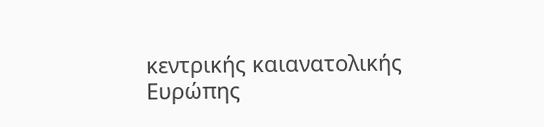κεντρικής καιανατολικής Ευρώπης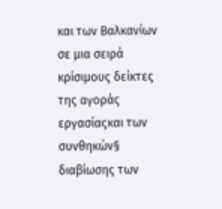και των Βαλκανίων σε μια σειρά κρίσιμους δείκτες της αγοράς εργασίαςκαι των συνθηκών§ διαβίωσης των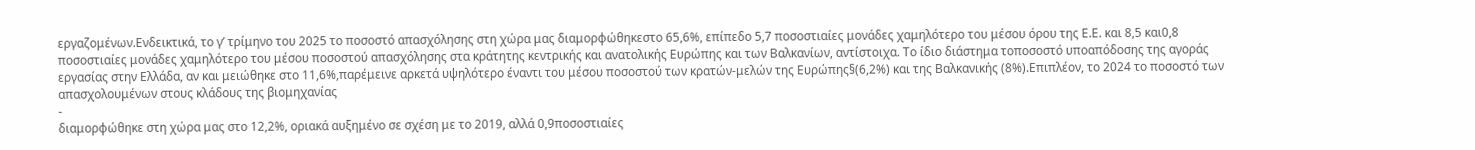εργαζομένων.Ενδεικτικά, το γ’ τρίμηνο του 2025 το ποσοστό απασχόλησης στη χώρα μας διαμορφώθηκεστο 65,6%, επίπεδο 5,7 ποσοστιαίες μονάδες χαμηλότερο του μέσου όρου της Ε.Ε. και 8,5 και0,8 ποσοστιαίες μονάδες χαμηλότερο του μέσου ποσοστού απασχόλησης στα κράτητης κεντρικής και ανατολικής Ευρώπης και των Βαλκανίων, αντίστοιχα. Το ίδιο διάστημα τοποσοστό υποαπόδοσης της αγοράς εργασίας στην Ελλάδα, αν και μειώθηκε στο 11,6%,παρέμεινε αρκετά υψηλότερο έναντι του μέσου ποσοστού των κρατών-μελών της Ευρώπης§(6,2%) και της Βαλκανικής (8%).Επιπλέον, το 2024 το ποσοστό των απασχολουμένων στους κλάδους της βιομηχανίας
-
διαμορφώθηκε στη χώρα μας στο 12,2%, οριακά αυξημένο σε σχέση με το 2019, αλλά 0,9ποσοστιαίες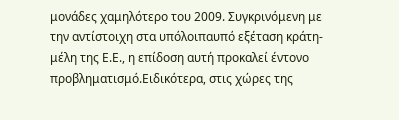μονάδες χαμηλότερο του 2009. Συγκρινόμενη με την αντίστοιχη στα υπόλοιπαυπό εξέταση κράτη-μέλη της Ε.Ε., η επίδοση αυτή προκαλεί έντονο προβληματισμό.Ειδικότερα, στις χώρες της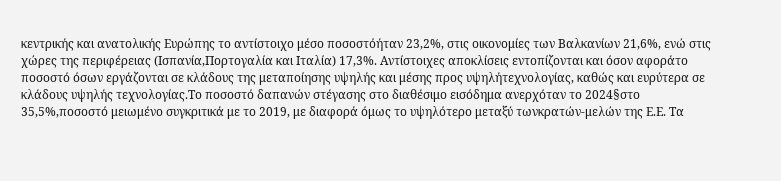κεντρικής και ανατολικής Ευρώπης το αντίστοιχο μέσο ποσοστόήταν 23,2%, στις οικονομίες των Βαλκανίων 21,6%, ενώ στις χώρες της περιφέρειας (Ισπανία,Πορτογαλία και Ιταλία) 17,3%. Αντίστοιχες αποκλίσεις εντοπίζονται και όσον αφοράτο ποσοστό όσων εργάζονται σε κλάδους της μεταποίησης υψηλής και μέσης προς υψηλήτεχνολογίας, καθώς και ευρύτερα σε κλάδους υψηλής τεχνολογίας.Το ποσοστό δαπανών στέγασης στο διαθέσιμο εισόδημα ανερχόταν το 2024§στο 35,5%,ποσοστό μειωμένο συγκριτικά με το 2019, με διαφορά όμως το υψηλότερο μεταξύ τωνκρατών-μελών της Ε.Ε. Τα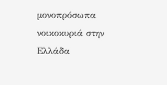μονοπρόσωπα νοικοκυριά στην Ελλάδα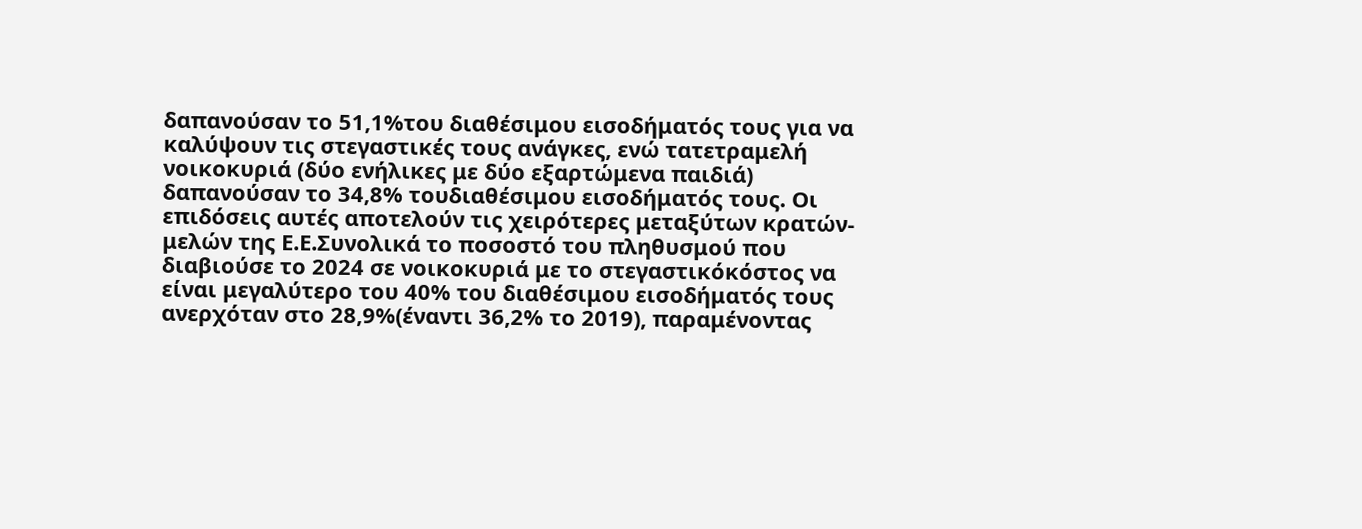δαπανούσαν το 51,1%του διαθέσιμου εισοδήματός τους για να καλύψουν τις στεγαστικές τους ανάγκες, ενώ τατετραμελή νοικοκυριά (δύο ενήλικες με δύο εξαρτώμενα παιδιά) δαπανούσαν το 34,8% τουδιαθέσιμου εισοδήματός τους. Οι επιδόσεις αυτές αποτελούν τις χειρότερες μεταξύτων κρατών-μελών της Ε.Ε.Συνολικά το ποσοστό του πληθυσμού που διαβιούσε το 2024 σε νοικοκυριά με το στεγαστικόκόστος να είναι μεγαλύτερο του 40% του διαθέσιμου εισοδήματός τους ανερχόταν στο 28,9%(έναντι 36,2% το 2019), παραμένοντας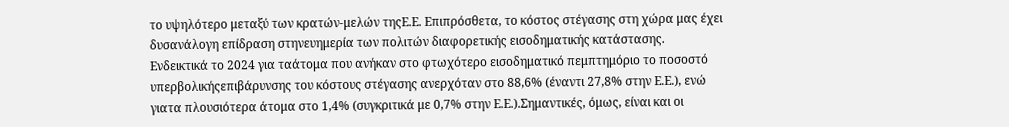το υψηλότερο μεταξύ των κρατών-μελών τηςΕ.Ε. Επιπρόσθετα, το κόστος στέγασης στη χώρα μας έχει δυσανάλογη επίδραση στηνευημερία των πολιτών διαφορετικής εισοδηματικής κατάστασης. Ενδεικτικά το 2024 για ταάτομα που ανήκαν στο φτωχότερο εισοδηματικό πεμπτημόριο το ποσοστό υπερβολικήςεπιβάρυνσης του κόστους στέγασης ανερχόταν στο 88,6% (έναντι 27,8% στην Ε.Ε.), ενώ γιατα πλουσιότερα άτομα στο 1,4% (συγκριτικά με 0,7% στην Ε.Ε.).Σημαντικές, όμως, είναι και οι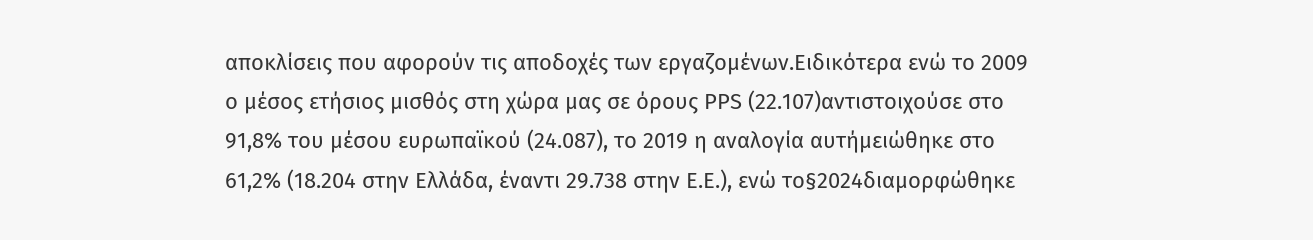αποκλίσεις που αφορούν τις αποδοχές των εργαζομένων.Ειδικότερα ενώ το 2009 ο μέσος ετήσιος μισθός στη χώρα μας σε όρους PPS (22.107)αντιστοιχούσε στο 91,8% του μέσου ευρωπαϊκού (24.087), το 2019 η αναλογία αυτήμειώθηκε στο 61,2% (18.204 στην Ελλάδα, έναντι 29.738 στην Ε.Ε.), ενώ το§2024διαμορφώθηκε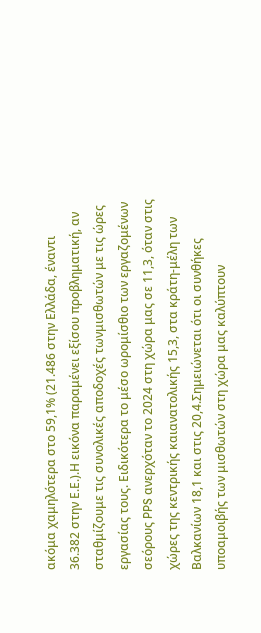ακόμα χαμηλότερα στο 59,1% (21.486 στην Ελλάδα, έναντι 36.382 στην Ε.Ε.).Η εικόνα παραμένει εξίσου προβληματική, αν σταθμίζουμε τις συνολικές αποδοχές τωνμισθωτών με τις ώρες εργασίας τους. Ειδικότερα το μέσο ωρομίσθιο των εργαζομένων σεόρους PPS ανερχόταν το 2024 στη χώρα μας σε 11,3, όταν στις χώρες της κεντρικής καιανατολικής 15,3, στα κράτη-μέλη των Βαλκανίων 18,1 και στις 20,4.Σημειώνεται ότι οι συνθήκες υποαμοιβής των μισθωτών στη χώρα μας καλύπτουν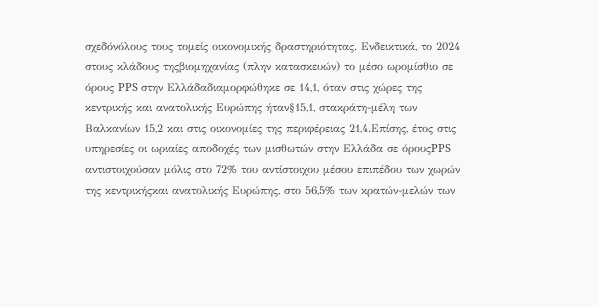σχεδόνόλους τους τομείς οικονομικής δραστηριότητας. Ενδεικτικά, το 2024 στους κλάδους τηςβιομηχανίας (πλην κατασκευών) το μέσο ωρομίσθιο σε όρους PPS στην Ελλάδαδιαμορφώθηκε σε 14,1, όταν στις χώρες της κεντρικής και ανατολικής Ευρώπης ήταν§15,1, στακράτη-μέλη των Βαλκανίων 15,2 και στις οικονομίες της περιφέρειας 21,4.Επίσης, έτος στις υπηρεσίες οι ωριαίες αποδοχές των μισθωτών στην Ελλάδα σε όρουςPPS αντιστοιχούσαν μόλις στο 72% του αντίστοιχου μέσου επιπέδου των χωρών της κεντρικήςκαι ανατολικής Ευρώπης, στο 56,5% των κρατών-μελών των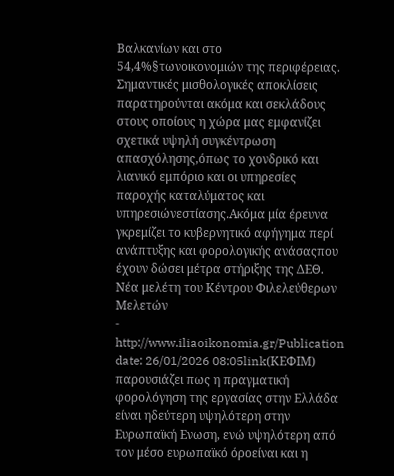Βαλκανίων και στο 54,4%§τωνοικονομιών της περιφέρειας. Σημαντικές μισθολογικές αποκλίσεις παρατηρούνται ακόμα και σεκλάδους στους οποίους η χώρα μας εμφανίζει σχετικά υψηλή συγκέντρωση απασχόλησης,όπως το χονδρικό και λιανικό εμπόριο και οι υπηρεσίες παροχής καταλύματος και υπηρεσιώνεστίασης.Ακόμα μία έρευνα γκρεμίζει το κυβερνητικό αφήγημα περί ανάπτυξης και φορολογικής ανάσαςπου έχουν δώσει μέτρα στήριξης της ΔΕΘ. Νέα μελέτη του Κέντρου Φιλελεύθερων Μελετών
-
http://www.iliaoikonomia.gr/Publication date: 26/01/2026 08:05link(ΚΕΦΙΜ) παρουσιάζει πως η πραγματική φορολόγηση της εργασίας στην Ελλάδα είναι ηδεύτερη υψηλότερη στην Ευρωπαϊκή Ενωση, ενώ υψηλότερη από τον μέσο ευρωπαϊκό όροείναι και η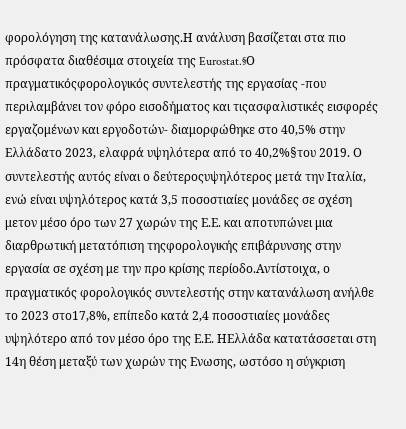φορολόγηση της κατανάλωσης.Η ανάλυση βασίζεται στα πιο πρόσφατα διαθέσιμα στοιχεία της Eurostat.§Ο πραγματικόςφορολογικός συντελεστής της εργασίας -που περιλαμβάνει τον φόρο εισοδήματος και τιςασφαλιστικές εισφορές εργαζομένων και εργοδοτών- διαμορφώθηκε στο 40,5% στην Ελλάδατο 2023, ελαφρά υψηλότερα από το 40,2%§του 2019. Ο συντελεστής αυτός είναι ο δεύτεροςυψηλότερος μετά την Ιταλία, ενώ είναι υψηλότερος κατά 3,5 ποσοστιαίες μονάδες σε σχέση μετον μέσο όρο των 27 χωρών της Ε.Ε. και αποτυπώνει μια διαρθρωτική μετατόπιση τηςφορολογικής επιβάρυνσης στην εργασία σε σχέση με την προ κρίσης περίοδο.Αντίστοιχα, ο πραγματικός φορολογικός συντελεστής στην κατανάλωση ανήλθε το 2023 στο17,8%, επίπεδο κατά 2,4 ποσοστιαίες μονάδες υψηλότερο από τον μέσο όρο της Ε.Ε. ΗΕλλάδα κατατάσσεται στη 14η θέση μεταξύ των χωρών της Ενωσης, ωστόσο η σύγκριση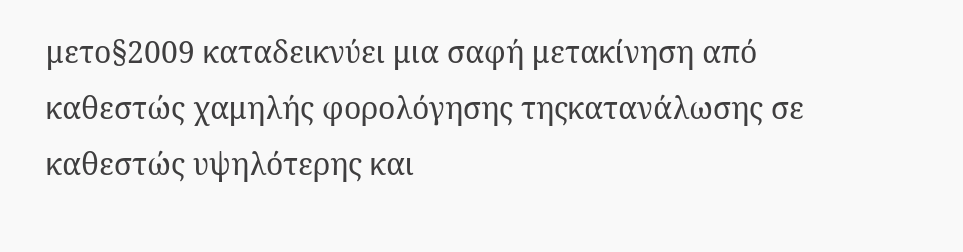μετο§2009 καταδεικνύει μια σαφή μετακίνηση από καθεστώς χαμηλής φορολόγησης τηςκατανάλωσης σε καθεστώς υψηλότερης και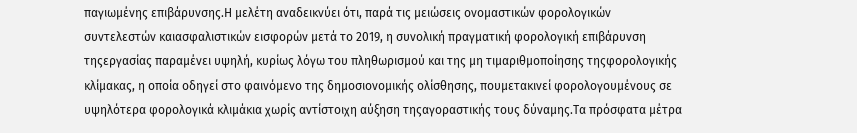παγιωμένης επιβάρυνσης.Η μελέτη αναδεικνύει ότι, παρά τις μειώσεις ονομαστικών φορολογικών συντελεστών καιασφαλιστικών εισφορών μετά το 2019, η συνολική πραγματική φορολογική επιβάρυνση τηςεργασίας παραμένει υψηλή, κυρίως λόγω του πληθωρισμού και της μη τιμαριθμοποίησης τηςφορολογικής κλίμακας, η οποία οδηγεί στο φαινόμενο της δημοσιονομικής ολίσθησης, πουμετακινεί φορολογουμένους σε υψηλότερα φορολογικά κλιμάκια χωρίς αντίστοιχη αύξηση τηςαγοραστικής τους δύναμης.Τα πρόσφατα μέτρα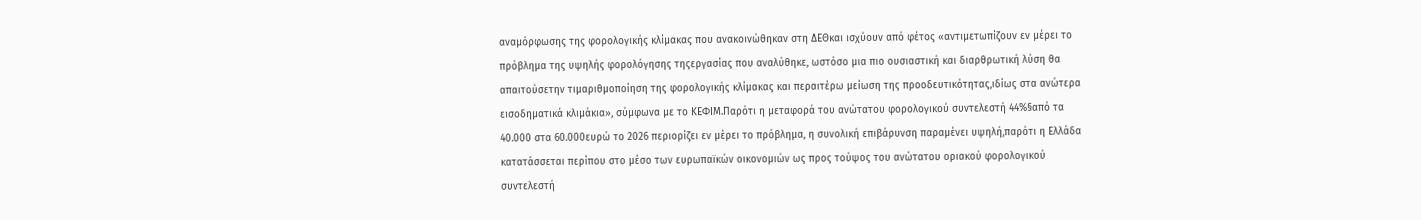αναμόρφωσης της φορολογικής κλίμακας που ανακοινώθηκαν στη ΔΕΘκαι ισχύουν από φέτος «αντιμετωπίζουν εν μέρει το πρόβλημα της υψηλής φορολόγησης τηςεργασίας που αναλύθηκε, ωστόσο μια πιο ουσιαστική και διαρθρωτική λύση θα απαιτούσετην τιμαριθμοποίηση της φορολογικής κλίμακας και περαιτέρω μείωση της προοδευτικότητας,ιδίως στα ανώτερα εισοδηματικά κλιμάκια», σύμφωνα με το ΚΕΦΙΜ.Παρότι η μεταφορά του ανώτατου φορολογικού συντελεστή 44%§από τα 40.000 στα 60.000ευρώ το 2026 περιορίζει εν μέρει το πρόβλημα, η συνολική επιβάρυνση παραμένει υψηλή,παρότι η Ελλάδα κατατάσσεται περίπου στο μέσο των ευρωπαϊκών οικονομιών ως προς τούψος του ανώτατου οριακού φορολογικού συντελεστή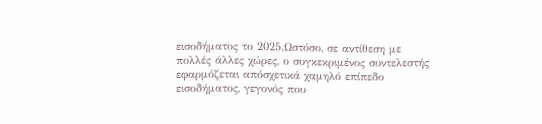εισοδήματος το 2025.Ωστόσο, σε αντίθεση με πολλές άλλες χώρες, ο συγκεκριμένος συντελεστής εφαρμόζεται απόσχετικά χαμηλό επίπεδο εισοδήματος, γεγονός που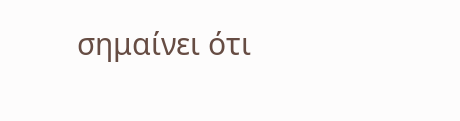σημαίνει ότι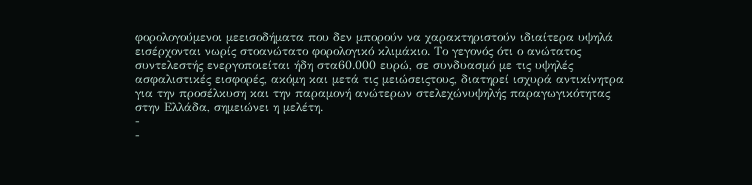φορολογούμενοι μεεισοδήματα που δεν μπορούν να χαρακτηριστούν ιδιαίτερα υψηλά εισέρχονται νωρίς στοανώτατο φορολογικό κλιμάκιο. Το γεγονός ότι ο ανώτατος συντελεστής ενεργοποιείται ήδη στα60.000 ευρώ, σε συνδυασμό με τις υψηλές ασφαλιστικές εισφορές, ακόμη και μετά τις μειώσειςτους, διατηρεί ισχυρά αντικίνητρα για την προσέλκυση και την παραμονή ανώτερων στελεχώνυψηλής παραγωγικότητας στην Ελλάδα, σημειώνει η μελέτη.
-
-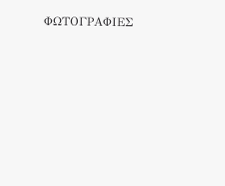ΦΩΤΟΓΡΑΦΙΕΣ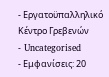- Εργατοϋπαλληλικό Κέντρο Γρεβενών
- Uncategorised
- Εμφανίσεις: 20